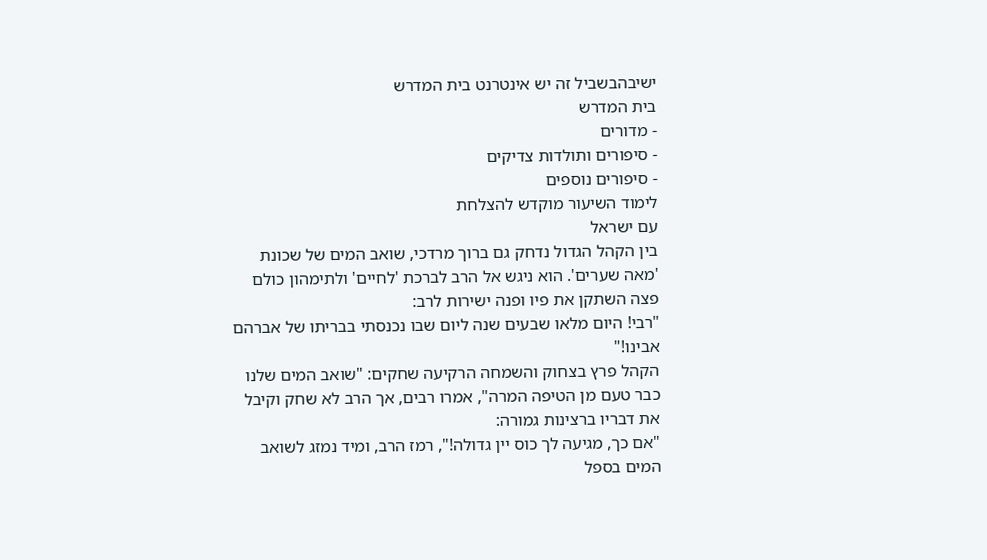ישיבהבשביל זה יש אינטרנט בית המדרש
בית המדרש
- מדורים
- סיפורים ותולדות צדיקים
- סיפורים נוספים
לימוד השיעור מוקדש להצלחת
עם ישראל
בין הקהל הגדול נדחק גם ברוך מרדכי, שואב המים של שכונת 'מאה שערים'. הוא ניגש אל הרב לברכת 'לחיים' ולתימהון כולם פצה השתקן את פיו ופנה ישירות לרב:
"רבי! היום מלאו שבעים שנה ליום שבו נכנסתי בבריתו של אברהם אבינו!"
הקהל פרץ בצחוק והשמחה הרקיעה שחקים: "שואב המים שלנו כבר טעם מן הטיפה המרה", אמרו רבים, אך הרב לא שחק וקיבל את דבריו ברצינות גמורה:
"אם כך, מגיעה לך כוס יין גדולה!", רמז הרב, ומיד נמזג לשואב המים בספל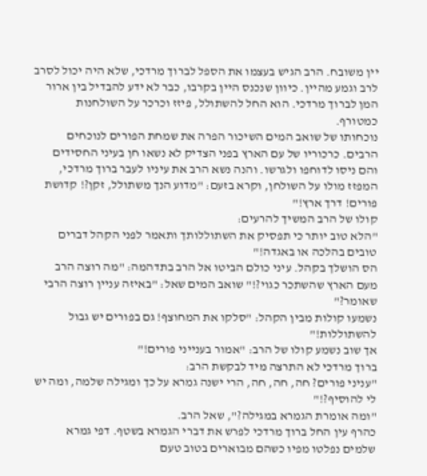יין משובח. הרב הגיש בעצמו את הספל לברוך מרדכי, שלא היה יכול לסרב לרב וגמע מהיין. כיוון שנכנס היין בקרבו, כבר לא ידע להבדיל בין ארור המן לברוך מרדכי. הוא החל להשתולל, פיזז וכרכר על השולחנות כמטורף.
נוכחותו של שואב המים השיכור הפרה את שמחת הפורים לנוכחים הרבים. כרכוריו של עם הארץ בפני הצדיק לא נשאו חן בעיני החסידים והם ניסו לדוחפו ולגרשו. והנה נשא הרב את עיניו לעבר ברוך מרדכי, המפזז מולו על השולחן, וקרא בזעם: "מדוע הנך משתולל, זקן?! קדושת פורים! דרך ארץ!"
קולו של הרב המשיך להרעים:
"הלא טוב יותר כי תפסיק את השתוללותך ותאמר לפני הקהל דברים טובים בהלכה או באגדה!"
הס הושלך בקהל. עיני כולם הביטו אל הרב בתדהמה: "מה רוצה הרב מעם הארץ שהשתכר כגוי?!" שואב המים שאל: "באיזה עניין רוצה הרבי שאומר?"
נשמעו קולות מבין הקהל: "סלקו את המחוצף! גם בפורים יש גבול להשתוללות!"
אך שוב נשמע קולו של הרב: "אמור בענייני פורים!"
ברוך מרדכי לא התרצה מיד לבקשת הרב:
"עניני פורים? חה, חה, חה, הרי ישנה גמרא על כך ומגילה שלמה, ומה יש לי להוסיף?!"
"ומה אומרת הגמרא במגילה?", שאל הרב.
כהרף עין החל ברוך מרדכי לפרש את דברי הגמרא בשטף. דפי גמרא שלמים נפלטו מפיו כשהם מבוארים בטוב טעם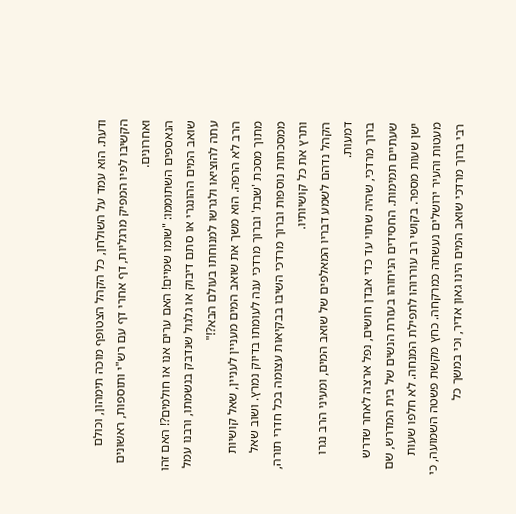ודעת. הוא עמד על השולחן, כל הקהל הצטופף מוכה תימהון, וכולם הקשיבו לפיו המפיק מרגליות, דף אחרי דף עם רש"י ותוספות, ראשונים ואחרונים.
הנאספים השתוממו: "שומו שמיים! האם ערים אנו או חולמים?! האם זהו שואב המים ההונגרי או סתם דיבוק או גלגול שנדבק בנשמתו, ורבנו עמל עתה להוציאו ולגרשו למנוחתו בעולם הבא?!"
הרב לא הרפה. הוא משך את שואב המים מעניין לעניין, שאל קושיות מתוך מסכת 'שבת' וברוך מרדכי ענה לעומתו בדיוק נמרץ. ושוב שאל ממסכתות נוספות וברוך מרדכי השיבו בבקיאות עצומה בכל חדרי תורה, ותרץ את כל קושיותיו.
הקהל נדהם לשמע דבריו המאלפים של שואב המים, ומעיני הרב נגרו דמעות.
ברוך מרדכי, שהיה שתוי עד כדי אבדן חושים, נפל ארצה לאחר שדרש שעתיים תמימות. החסידים הניחוהו בעזרת הנשים של בית המדרש, שם ישן שעות מספר. בקושי רב עוררוהו לתפילת המנחה. לא חלפו שעות מעטות והעיר ירושלים נעשתה כמרקחה. כחץ מקשת פשטה השמועה, כי רבי ברוך מרדכי שואב המים הינו גאון אדיר, וכי במשך כל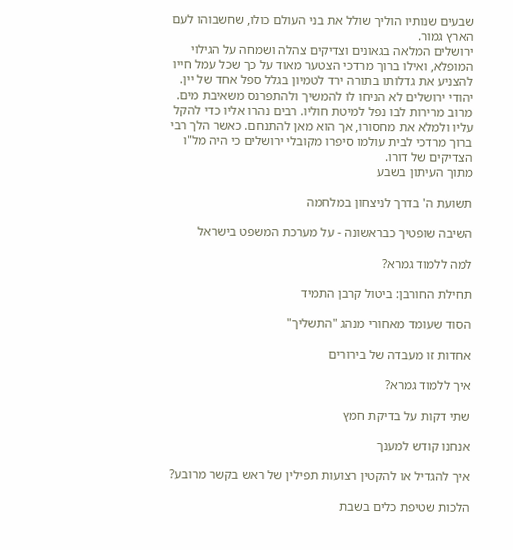שבעים שנותיו הוליך שולל את בני העולם כולו, שחשבוהו לעם הארץ גמור.
ירושלים המלאה בגאונים וצדיקים צהלה ושמחה על הגילוי המופלא, ואילו ברוך מרדכי הצטער מאוד על כך שכל עמל חייו להצניע את גדלותו בתורה ירד לטמיון בגלל ספל אחד של יין. יהודי ירושלים לא הניחו לו להמשיך ולהתפרנס משאיבת מים. מרוב מרירות לבו נפל למיטת חוליו. רבים נהרו אליו כדי להקל עליו ולמלא את מחסורו, אך הוא מאן להתנחם. כאשר הלך רבי ברוך מרדכי לבית עולמו סיפרו מקובלי ירושלים כי היה מל"ו הצדיקים של דורו.
מתוך העיתון בשבע

תשועת ה' בדרך לניצחון במלחמה

השיבה שופטיך כבראשונה - על מערכת המשפט בישראל

למה ללמוד גמרא?

תחילת החורבן: ביטול קרבן התמיד

הסוד שעומד מאחורי מנהג "התשליך"

אחדות זו מעבדה של בירורים

איך ללמוד גמרא?

שתי דקות על בדיקת חמץ

אנחנו קודש למענך

איך להגדיל או להקטין רצועות תפילין של ראש בקשר מרובע?

הלכות שטיפת כלים בשבת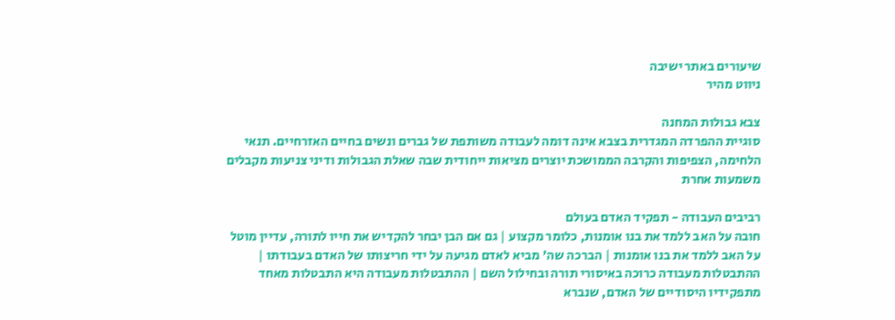שיעורים באתר ישיבה
ניווט מהיר

צבא גבולות המחנה
סוגיית ההפרדה המגדרית בצבא אינה דומה לעבודה משותפת של גברים ונשים בחיים האזרחיים. תנאי הלחימה, הצפיפות והקרבה הממושכת יוצרים מציאות ייחודית שבה שאלת הגבולות ודיני צניעות מקבלים משמעות אחרת

רביבים העבודה - תפקיד האדם בעולם
חובה על האב ללמד את בנו אומנות, כלומר מקצוע | גם אם הבן יבחר להקדיש את חייו לתורה, עדיין מוטל על האב ללמד את בנו אומנות | הברכה שה' מביא לאדם מגיעה על ידי חריצותו של האדם בעבודתו | ההתבטלות מעבודה כרוכה באיסורי תורה ובחילול השם | ההתבטלות מעבודה היא התבטלות מאחד מתפקידיו היסודיים של האדם, שנברא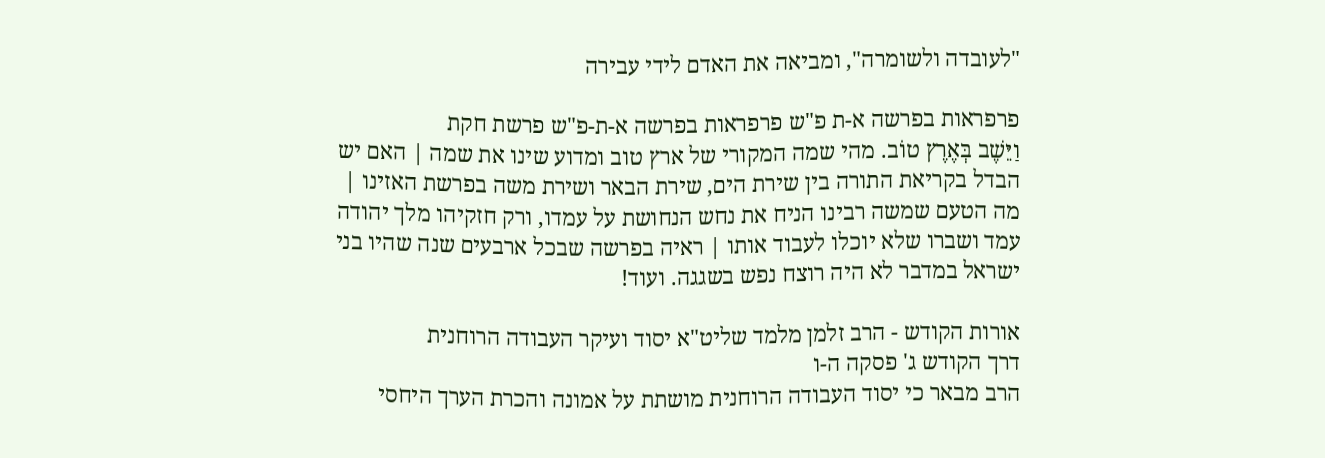"לעובדה ולשומרה", ומביאה את האדם לידי עבירה

פרפראות בפרשה א-ת פ"ש פרפראות בפרשה א-ת-פ"ש פרשת חקת
וַיֵּשֶׁב בְּאֶרֶץ טוֹב. מהי שמה המקורי של ארץ טוב ומדוע שינו את שמה | האם יש הבדל בקריאת התורה בין שירת הים, שירת הבאר ושירת משה בפרשת האזינו | מה הטעם שמשה רבינו הניח את נחש הנחושת על עמדו, ורק חזקיהו מלך יהודה עמד ושברו שלא יוכלו לעבוד אותו | ראיה בפרשה שבכל ארבעים שנה שהיו בני ישראל במדבר לא היה רוצח נפש בשגגה. ועוד!

אורות הקודש - הרב זלמן מלמד שליט"א יסוד ועיקר העבודה הרוחנית
דרך הקודש ג' פסקה ה-ו
הרב מבאר כי יסוד העבודה הרוחנית מושתת על אמונה והכרת הערך היחסי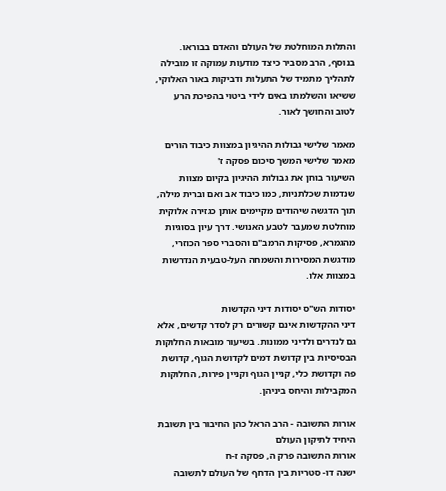והתלות המוחלטת של העולם והאדם בבוראו. בנוסף, הרב מסביר כיצד מודעות עמוקה זו מובילה לתהליך מתמיד של התעלות ודביקות באור האלוקי, ששיאו והשלמתו באים לידי ביטוי בהפיכת הרע לטוב והחושך לאור.

מאמר שלישי גבולות ההיגיון במצוות כיבוד הורים
מאמר שלישי המשך סיכום פסקה ז'
השיעור בוחן את גבולות ההיגיון בקיום מצוות שנדמות שכלתניות, כמו כיבוד אב ואם וברית מילה, תוך הדגשה שיהודים מקיימים אותן כגזירה אלוקית מוחלטת שמעבר לטבע האנושי. דרך עיון בסוגיות מהגמרא, פסיקות הרמב"ם והסברי ספר הכוזרי, מודגשת המסירות והשמחה העל-טבעית הנדרשות במצוות אלו.

יסודות הש"ס יסודות דיני הקדשות
דיני ההקדשות אינם קשורים רק לסדר קדשים, אלא גם לנדרים ולדיני ממונות. בשיעור מובאות החלוקות הבסיסיות בין קדושת דמים לקדושת הגוף, קדושת פה וקדושת כלי, קניין הגוף וקניין פירות, החלוקות המקבילות והיחס ביניהן.

אורות התשובה - הרב הראל כהן החיבור בין תשובת היחיד לתיקון העולם
אורות התשובה פרק ה, פסקה ז-ח
ישנה דו- סטריות בין הדחף של העולם לתשובה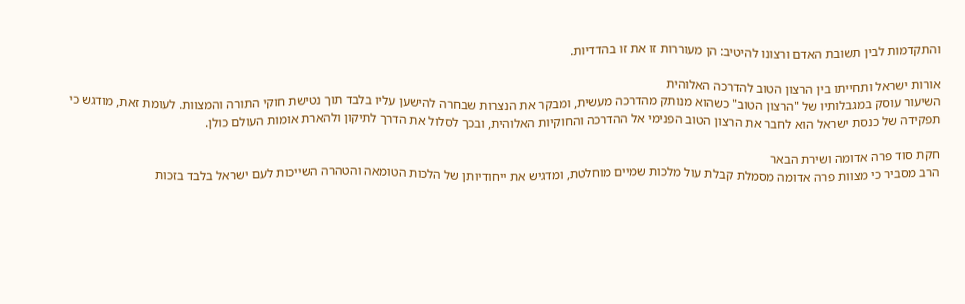והתקדמות לבין תשובת האדם ורצונו להיטיב: הן מעוררות זו את זו בהדדיות.

אורות ישראל ותחייתו בין הרצון הטוב להדרכה האלוהית
השיעור עוסק במגבלותיו של "הרצון הטוב" כשהוא מנותק מהדרכה מעשית, ומבקר את הנצרות שבחרה להישען עליו בלבד תוך נטישת חוקי התורה והמצוות. לעומת זאת, מודגש כי תפקידה של כנסת ישראל הוא לחבר את הרצון הטוב הפנימי אל ההדרכה והחוקיות האלוהית, ובכך לסלול את הדרך לתיקון ולהארת אומות העולם כולן.

חקת סוד פרה אדומה ושירת הבאר
הרב מסביר כי מצוות פרה אדומה מסמלת קבלת עול מלכות שמיים מוחלטת, ומדגיש את ייחודיותן של הלכות הטומאה והטהרה השייכות לעם ישראל בלבד בזכות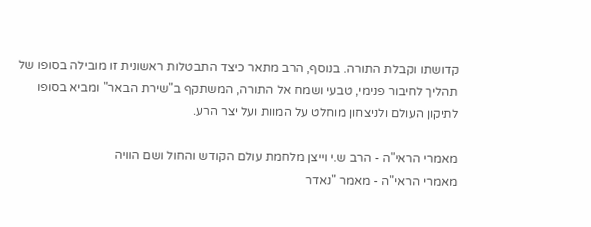קדושתו וקבלת התורה. בנוסף, הרב מתאר כיצד התבטלות ראשונית זו מובילה בסופו של תהליך לחיבור פנימי, טבעי ושמח אל התורה, המשתקף ב"שירת הבאר" ומביא בסופו לתיקון העולם ולניצחון מוחלט על המוות ועל יצר הרע.

מאמרי הראי"ה - הרב ש.י וייצן מלחמת עולם הקודש והחול ושם הוויה
מאמרי הראי"ה - מאמר "נאדר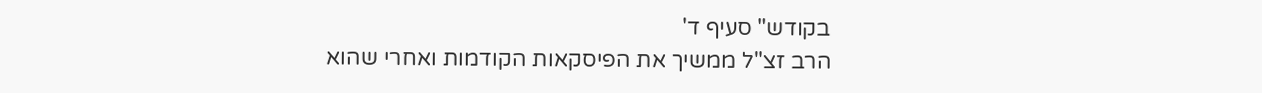בקודש" סעיף ד'
הרב זצ"ל ממשיך את הפיסקאות הקודמות ואחרי שהוא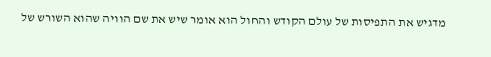מדגיש את התפיסות של עולם הקודש והחול הוא אומר שיש את שם הוויה שהוא השורש של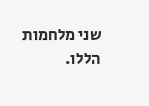שני מלחמות הללו.